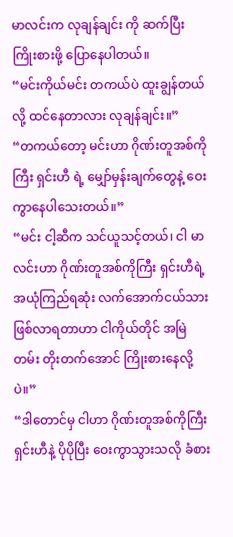မာလင်းက လုချန်ချင်း ကို ဆက်ပြီး ကြိုးစားဖို့ ပြောနေပါတယ်။
“မင်းကိုယ်မင်း တကယ်ပဲ ထူးချွန်တယ်လို့ ထင်နေတာလား လုချန်ချင်း။”
“တကယ်တော့ မင်းဟာ ဂိုဏ်းတူအစ်ကိုကြီး ရှင်းဟီ ရဲ့ မျှော်မှန်းချက်တွေနဲ့ ဝေးကွာနေပါသေးတယ်။”
“မင်း ငါ့ဆီက သင်ယူသင့်တယ်၊ ငါ မာလင်းဟာ ဂိုဏ်းတူအစ်ကိုကြီး ရှင်းဟီရဲ့ အယုံကြည်ရဆုံး လက်အောက်ငယ်သား ဖြစ်လာရတာဟာ ငါကိုယ်တိုင် အမြဲတမ်း တိုးတက်အောင် ကြိုးစားနေလို့ပဲ။”
“ဒါတောင်မှ ငါဟာ ဂိုဏ်းတူအစ်ကိုကြီး ရှင်းဟီနဲ့ ပိုပိုပြီး ဝေးကွာသွားသလို ခံစား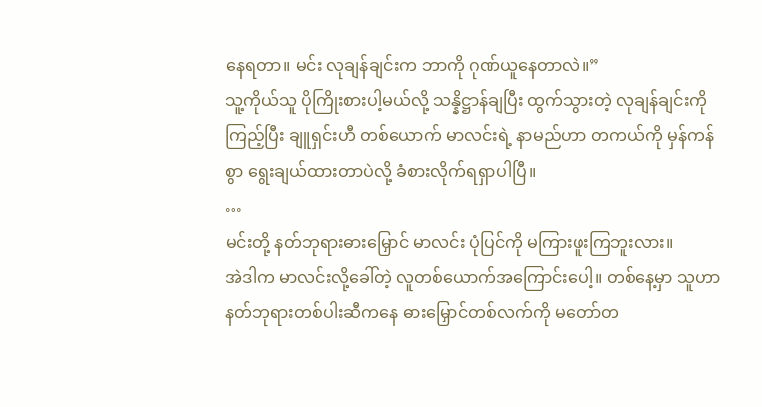နေရတာ။ မင်း လုချန်ချင်းက ဘာကို ဂုဏ်ယူနေတာလဲ။”
သူ့ကိုယ်သူ ပိုကြိုးစားပါ့မယ်လို့ သန္နိဋ္ဌာန်ချပြီး ထွက်သွားတဲ့ လုချန်ချင်းကို ကြည့်ပြီး ချူရှင်းဟီ တစ်ယောက် မာလင်းရဲ့ နာမည်ဟာ တကယ်ကို မှန်ကန်စွာ ရွေးချယ်ထားတာပဲလို့ ခံစားလိုက်ရရှာပါပြီ။
…
မင်းတို့ နတ်ဘုရားဓားမြှောင် မာလင်း ပုံပြင်ကို မကြားဖူးကြဘူးလား။
အဲဒါက မာလင်းလို့ခေါ်တဲ့ လူတစ်ယောက်အကြောင်းပေါ့။ တစ်နေ့မှာ သူဟာ နတ်ဘုရားတစ်ပါးဆီကနေ ဓားမြှောင်တစ်လက်ကို မတော်တ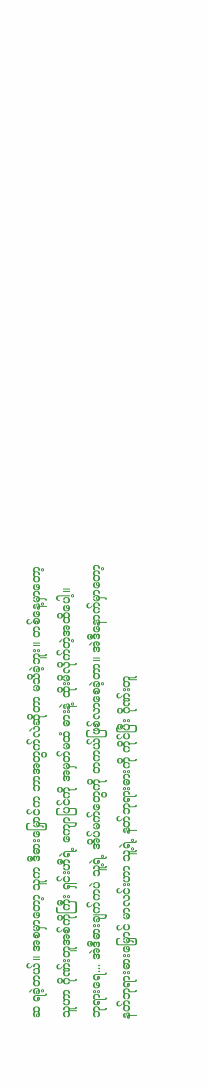ဆ ရခဲ့တယ်။ အစမှာတော့ သူက ဒီဓားမြှောင်က ဘာအတွက်လဲဆိုတာ မသိခဲ့ဘူး။ တစ်နေ့မှာတော့ သူဟာ ဂိုဏ်းတူအစ်ကိုကြီး ရှင်းဟီရဲ့ ကျောပြင်ကို အမှတ်မထံ ဓားနဲ့ ထိုးမိလိုက်တဲ့အထိပေါ့။
ဘုရားရေ... အဲဒီဓားချက်ကပဲ သူ့ရဲ့ အိပ်မက်တွေကို တကယ်ဖြစ်လာစေခဲ့တာ။ အဲဒီနောက်မှာတော့ နတ်ဘုရားဓားမြှောင် မာလင်းဟာ သူ့ရဲ့ နတ်ဘုရားဓားကို ကိုင်ပြီး ဂိုဏ်းတူ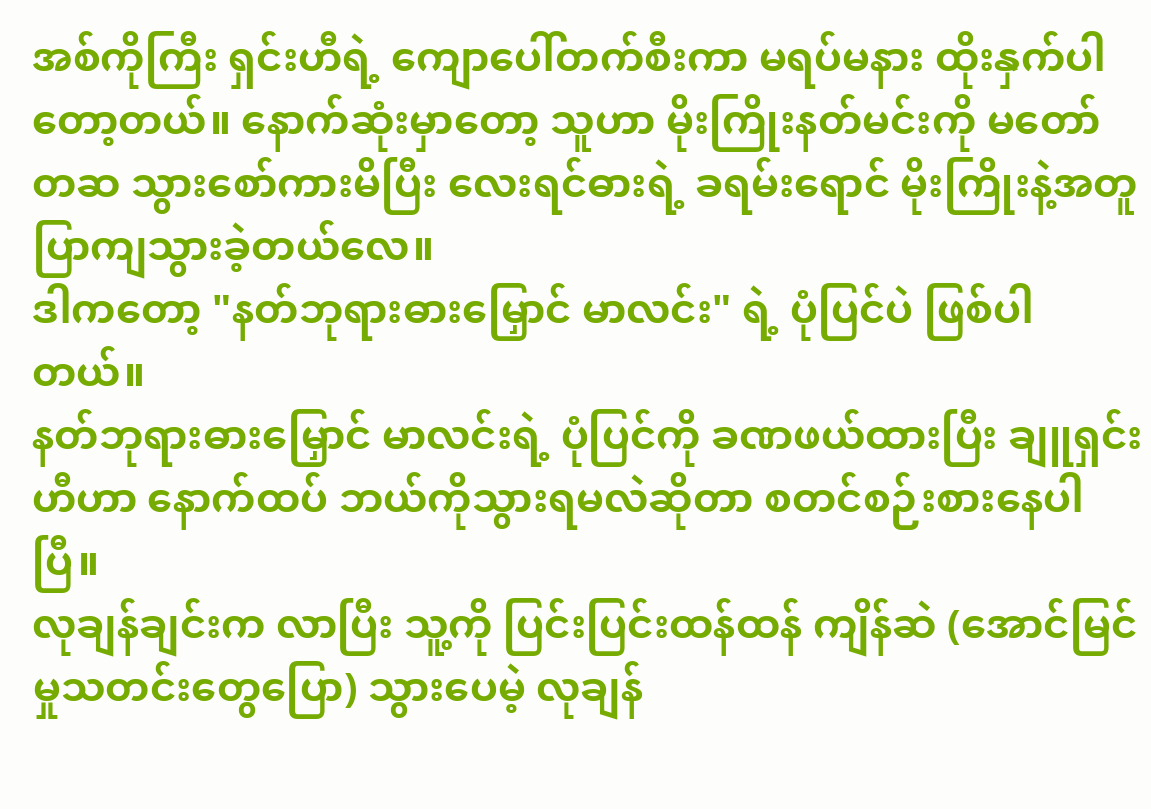အစ်ကိုကြီး ရှင်းဟီရဲ့ ကျောပေါ်တက်စီးကာ မရပ်မနား ထိုးနှက်ပါတော့တယ်။ နောက်ဆုံးမှာတော့ သူဟာ မိုးကြိုးနတ်မင်းကို မတော်တဆ သွားစော်ကားမိပြီး လေးရင်ဓားရဲ့ ခရမ်းရောင် မိုးကြိုးနဲ့အတူ ပြာကျသွားခဲ့တယ်လေ။
ဒါကတော့ "နတ်ဘုရားဓားမြှောင် မာလင်း" ရဲ့ ပုံပြင်ပဲ ဖြစ်ပါတယ်။
နတ်ဘုရားဓားမြှောင် မာလင်းရဲ့ ပုံပြင်ကို ခဏဖယ်ထားပြီး ချူရှင်းဟီဟာ နောက်ထပ် ဘယ်ကိုသွားရမလဲဆိုတာ စတင်စဉ်းစားနေပါပြီ။
လုချန်ချင်းက လာပြီး သူ့ကို ပြင်းပြင်းထန်ထန် ကျိန်ဆဲ (အောင်မြင်မှုသတင်းတွေပြော) သွားပေမဲ့ လုချန်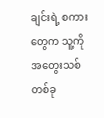ချင်းရဲ့ စကားတွေက သူ့ကို အတွေးသစ်တစ်ခု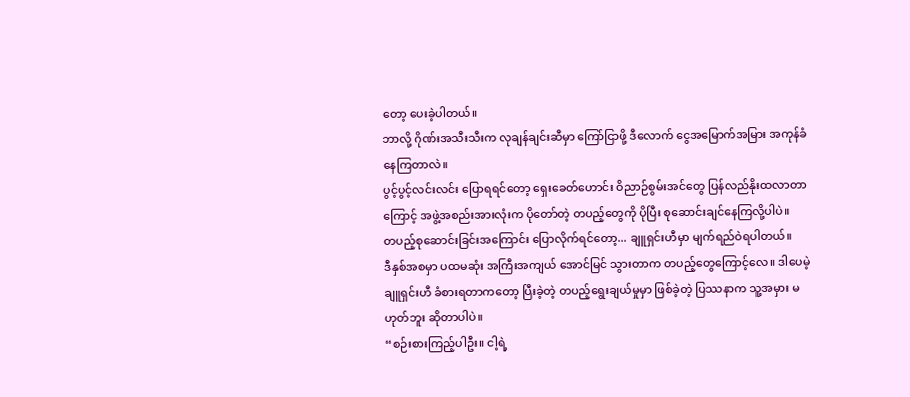တော့ ပေးခဲ့ပါတယ်။
ဘာလို့ ဂိုဏ်းအသီးသီးက လုချန်ချင်းဆီမှာ ကြော်ငြာဖို့ ဒီလောက် ငွေအမြောက်အမြား အကုန်ခံနေကြတာလဲ။
ပွင့်ပွင့်လင်းလင်း ပြောရရင်တော့ ရှေးခေတ်ဟောင်း ဝိညာဉ်စွမ်းအင်တွေ ပြန်လည်နိုးထလာတာကြောင့် အဖွဲ့အစည်းအားလုံးက ပိုတော်တဲ့ တပည့်တွေကို ပိုပြီး စုဆောင်းချင်နေကြလို့ပါပဲ။
တပည့်စုဆောင်းခြင်းအကြောင်း ပြောလိုက်ရင်တော့... ချူရှင်းဟီမှာ မျက်ရည်ဝဲရပါတယ်။
ဒီနှစ်အစမှာ ပထမဆုံး အကြီးအကျယ် အောင်မြင် သွားတာက တပည့်တွေကြောင့်လေ။ ဒါပေမဲ့ ချူရှင်းဟီ ခံစားရတာကတော့ ပြီးခဲ့တဲ့ တပည့်ရွေးချယ်မှုမှာ ဖြစ်ခဲ့တဲ့ ပြဿနာက သူ့အမှား မဟုတ်ဘူး ဆိုတာပါပဲ။
“စဉ်းစားကြည့်ပါဦး။ ငါ့ရဲ့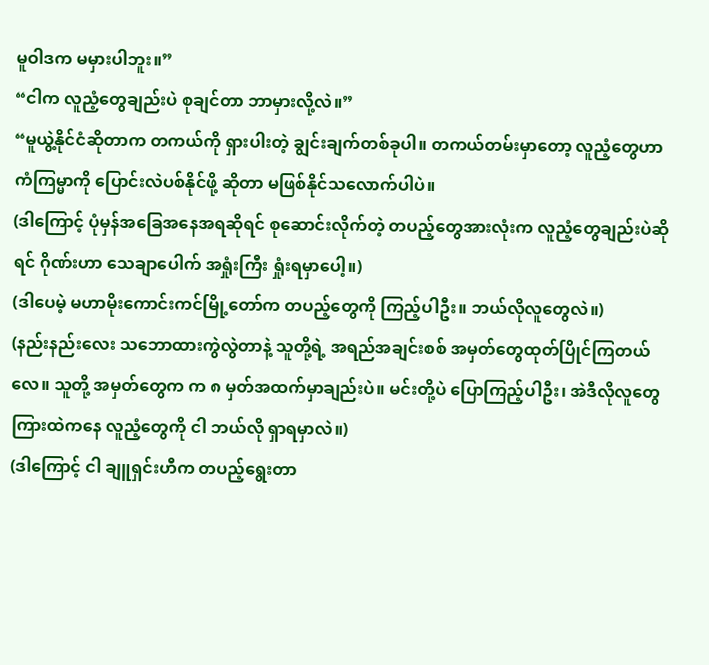မူဝါဒက မမှားပါဘူး။”
“ငါက လူညံ့တွေချည်းပဲ စုချင်တာ ဘာမှားလို့လဲ။”
“မူယွဲ့နိုင်ငံဆိုတာက တကယ်ကို ရှားပါးတဲ့ ချွင်းချက်တစ်ခုပါ။ တကယ်တမ်းမှာတော့ လူညံ့တွေဟာ ကံကြမ္မာကို ပြောင်းလဲပစ်နိုင်ဖို့ ဆိုတာ မဖြစ်နိုင်သလောက်ပါပဲ။
(ဒါကြောင့် ပုံမှန်အခြေအနေအရဆိုရင် စုဆောင်းလိုက်တဲ့ တပည့်တွေအားလုံးက လူညံ့တွေချည်းပဲဆိုရင် ဂိုဏ်းဟာ သေချာပေါက် အရှုံးကြီး ရှုံးရမှာပေါ့။)
(ဒါပေမဲ့ မဟာမိုးကောင်းကင်မြို့တော်က တပည့်တွေကို ကြည့်ပါဦး။ ဘယ်လိုလူတွေလဲ။)
(နည်းနည်းလေး သဘောထားကွဲလွဲတာနဲ့ သူတို့ရဲ့ အရည်အချင်းစစ် အမှတ်တွေထုတ်ပြိုင်ကြတယ်လေ။ သူတို့ အမှတ်တွေက က ၈ မှတ်အထက်မှာချည်းပဲ။ မင်းတို့ပဲ ပြောကြည့်ပါဦး၊ အဲဒီလိုလူတွေကြားထဲကနေ လူညံ့တွေကို ငါ ဘယ်လို ရှာရမှာလဲ။)
(ဒါကြောင့် ငါ ချူရှင်းဟီက တပည့်ရွေးတာ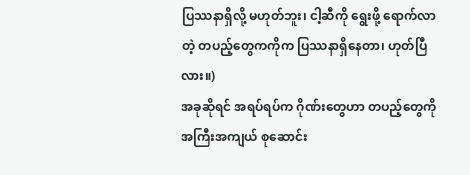ပြဿနာရှိလို့ မဟုတ်ဘူး၊ ငါ့ဆီကို ရွေးဖို့ ရောက်လာတဲ့ တပည့်တွေကကိုက ပြဿနာရှိနေတာ၊ ဟုတ်ပြီလား။)
အခုဆိုရင် အရပ်ရပ်က ဂိုဏ်းတွေဟာ တပည့်တွေကို အကြီးအကျယ် စုဆောင်း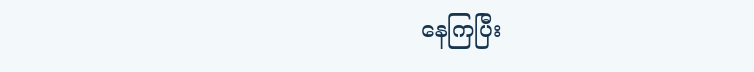နေကြပြီး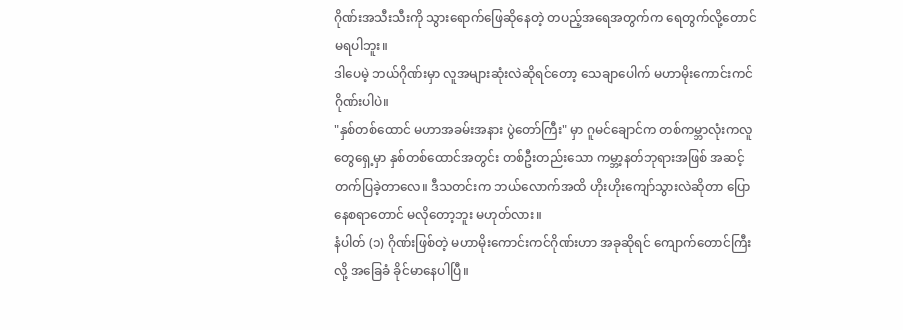ဂိုဏ်းအသီးသီးကို သွားရောက်ဖြေဆိုနေတဲ့ တပည့်အရေအတွက်က ရေတွက်လို့တောင် မရပါဘူး။
ဒါပေမဲ့ ဘယ်ဂိုဏ်းမှာ လူအများဆုံးလဲဆိုရင်တော့ သေချာပေါက် မဟာမိုးကောင်းကင်ဂိုဏ်းပါပဲ။
"နှစ်တစ်ထောင် မဟာအခမ်းအနား ပွဲတော်ကြီး" မှာ ဂူမင်ချောင်က တစ်ကမ္ဘာလုံးကလူတွေရှေ့မှာ နှစ်တစ်ထောင်အတွင်း တစ်ဦးတည်းသော ကမ္ဘာ့နတ်ဘုရားအဖြစ် အဆင့်တက်ပြခဲ့တာလေ။ ဒီသတင်းက ဘယ်လောက်အထိ ဟိုးဟိုးကျော်သွားလဲဆိုတာ ပြောနေစရာတောင် မလိုတော့ဘူး မဟုတ်လား။
နံပါတ် (၁) ဂိုဏ်းဖြစ်တဲ့ မဟာမိုးကောင်းကင်ဂိုဏ်းဟာ အခုဆိုရင် ကျောက်တောင်ကြီးလို့ အခြေခံ ခိုင်မာနေပါပြီ။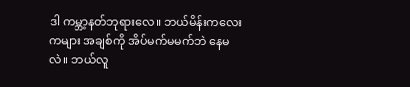ဒါ ကမ္ဘာ့နတ်ဘုရားလေ။ ဘယ်မိန်းကလေးကများ အချစ်ကို အိပ်မက်မမက်ဘဲ နေမလဲ။ ဘယ်လူ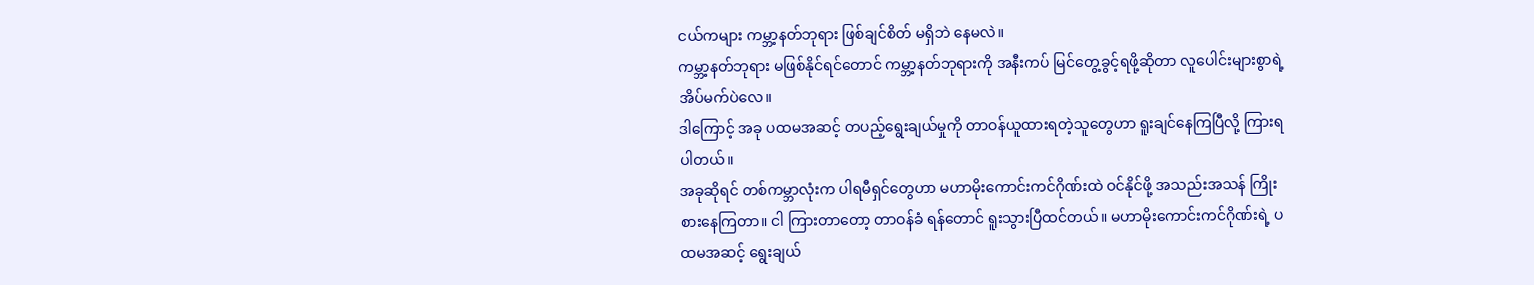ငယ်ကများ ကမ္ဘာ့နတ်ဘုရား ဖြစ်ချင်စိတ် မရှိဘဲ နေမလဲ။
ကမ္ဘာ့နတ်ဘုရား မဖြစ်နိုင်ရင်တောင် ကမ္ဘာ့နတ်ဘုရားကို အနီးကပ် မြင်တွေ့ခွင့်ရဖို့ဆိုတာ လူပေါင်းများစွာရဲ့ အိပ်မက်ပဲလေ။
ဒါကြောင့် အခု ပထမအဆင့် တပည့်ရွေးချယ်မှုကို တာဝန်ယူထားရတဲ့သူတွေဟာ ရူးချင်နေကြပြီလို့ ကြားရပါတယ်။
အခုဆိုရင် တစ်ကမ္ဘာလုံးက ပါရမီရှင်တွေဟာ မဟာမိုးကောင်းကင်ဂိုဏ်းထဲ ဝင်နိုင်ဖို့ အသည်းအသန် ကြိုးစားနေကြတာ။ ငါ ကြားတာတော့ တာဝန်ခံ ရန်တောင် ရူးသွားပြီထင်တယ်။ မဟာမိုးကောင်းကင်ဂိုဏ်းရဲ့ ပထမအဆင့် ရွေးချယ်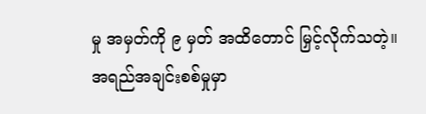မှု အမှတ်ကို ၉ မှတ် အထိတောင် မြှင့်လိုက်သတဲ့။
အရည်အချင်းစစ်မှုမှာ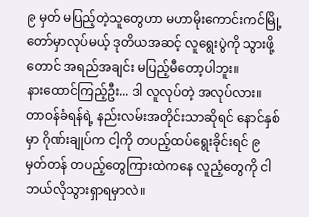၉ မှတ် မပြည့်တဲ့သူတွေဟာ မဟာမိုးကောင်းကင်မြို့တော်မှာလုပ်မယ့် ဒုတိယအဆင့် လူရွေးပွဲကို သွားဖို့တောင် အရည်အချင်း မပြည့်မီတော့ပါဘူး။
နားထောင်ကြည့်ဦး... ဒါ လူလုပ်တဲ့ အလုပ်လား။
တာဝန်ခံရန်ရဲ့ နည်းလမ်းအတိုင်းသာဆိုရင် နောင်နှစ်မှာ ဂိုဏ်းချုပ်က ငါ့ကို တပည့်ထပ်ရွေးခိုင်းရင် ၉ မှတ်တန် တပည့်တွေကြားထဲကနေ လူညံ့တွေကို ငါ ဘယ်လိုသွားရှာရမှာလဲ။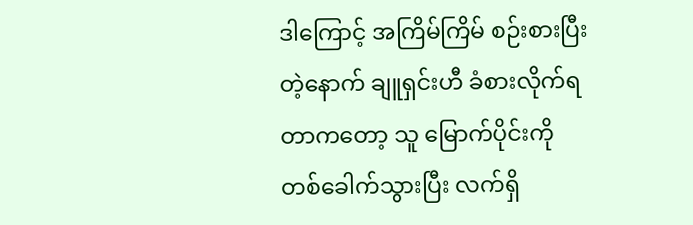ဒါကြောင့် အကြိမ်ကြိမ် စဉ်းစားပြီးတဲ့နောက် ချူရှင်းဟီ ခံစားလိုက်ရတာကတော့ သူ မြောက်ပိုင်းကို တစ်ခေါက်သွားပြီး လက်ရှိ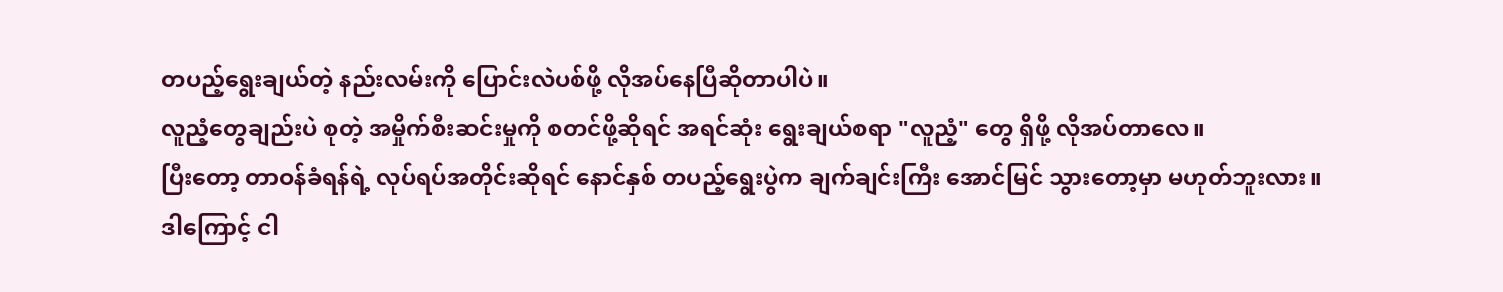တပည့်ရွေးချယ်တဲ့ နည်းလမ်းကို ပြောင်းလဲပစ်ဖို့ လိုအပ်နေပြီဆိုတာပါပဲ။
လူညံ့တွေချည်းပဲ စုတဲ့ အမှိုက်စီးဆင်းမှုကို စတင်ဖို့ဆိုရင် အရင်ဆုံး ရွေးချယ်စရာ "လူညံ့" တွေ ရှိဖို့ လိုအပ်တာလေ။
ပြီးတော့ တာဝန်ခံရန်ရဲ့ လုပ်ရပ်အတိုင်းဆိုရင် နောင်နှစ် တပည့်ရွေးပွဲက ချက်ချင်းကြီး အောင်မြင် သွားတော့မှာ မဟုတ်ဘူးလား။
ဒါကြောင့် ငါ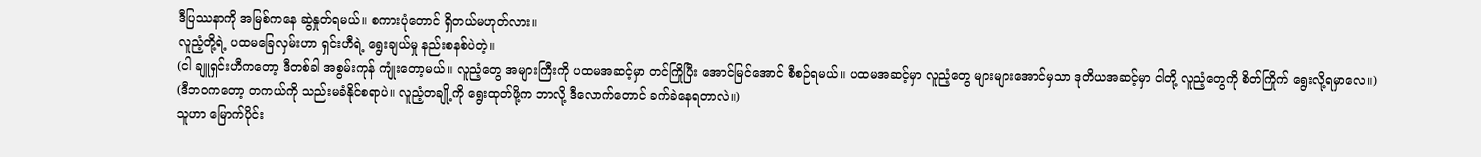ဒီပြဿနာကို အမြစ်ကနေ ဆွဲနှုတ်ရမယ်။ စကားပုံတောင် ရှိတယ်မဟုတ်လား။
လူညံ့တို့ရဲ့ ပထမခြေလှမ်းဟာ ရှင်းဟီရဲ့ ရွေးချယ်မှု နည်းစနစ်ပဲတဲ့။
(ငါ ချူရှင်းဟီကတော့ ဒီတစ်ခါ အစွမ်းကုန် ကျုံးတော့မယ်။ လူညံ့တွေ အများကြီးကို ပထမအဆင့်မှာ တင်ကြိုပြီး အောင်မြင်အောင် စီစဉ်ရမယ်။ ပထမအဆင့်မှာ လူညံ့တွေ များများအောင်မှသာ ဒုတိယအဆင့်မှာ ငါတို့ လူညံ့တွေကို စိတ်ကြိုက် ရွေးလို့ရမှာလေ။)
(ဒီဘဝကတော့ တကယ်ကို သည်းမခံနိုင်စရာပဲ။ လူညံ့တချို့ကို ရွေးထုတ်ဖို့က ဘာလို့ ဒီလောက်တောင် ခက်ခဲနေရတာလဲ။)
သူဟာ မြောက်ပိုင်း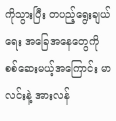ကိုသွားပြီး တပည့်ရွေးချယ်ရေး အခြေအနေတွေကို စစ်ဆေးမယ့်အကြောင်း မာလင်းနဲ့ အားလန်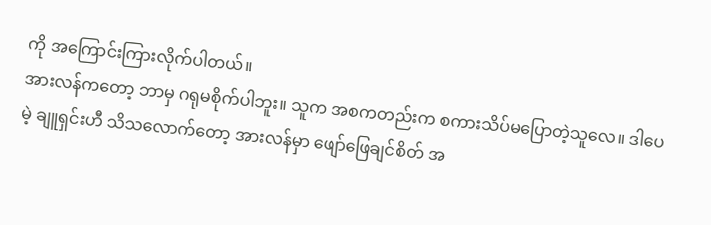ကို အကြောင်းကြားလိုက်ပါတယ်။
အားလန်ကတော့ ဘာမှ ဂရုမစိုက်ပါဘူး။ သူက အစကတည်းက စကားသိပ်မပြောတဲ့သူလေ။ ဒါပေမဲ့ ချူရှင်းဟီ သိသလောက်တော့ အားလန်မှာ ဖျော်ဖြေချင်စိတ် အ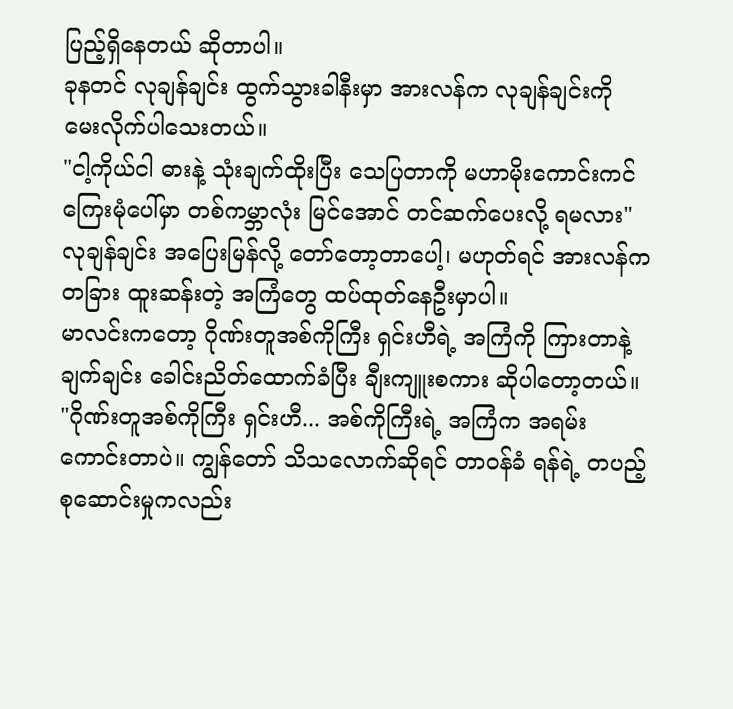ပြည့်ရှိနေတယ် ဆိုတာပါ။
ခုနတင် လုချန်ချင်း ထွက်သွားခါနီးမှာ အားလန်က လုချန်ချင်းကို မေးလိုက်ပါသေးတယ်။
"ငါ့ကိုယ်ငါ ဓားနဲ့ သုံးချက်ထိုးပြီး သေပြတာကို မဟာမိုးကောင်းကင်ကြေးမုံပေါ်မှာ တစ်ကမ္ဘာလုံး မြင်အောင် တင်ဆက်ပေးလို့ ရမလား"
လုချန်ချင်း အပြေးမြန်လို့ တော်တော့တာပေါ့၊ မဟုတ်ရင် အားလန်က တခြား ထူးဆန်းတဲ့ အကြံတွေ ထပ်ထုတ်နေဦးမှာပါ။
မာလင်းကတော့ ဂိုဏ်းတူအစ်ကိုကြီး ရှင်းဟီရဲ့ အကြံကို ကြားတာနဲ့ ချက်ချင်း ခေါင်းညိတ်ထောက်ခံပြီး ချီးကျူးစကား ဆိုပါတော့တယ်။
"ဂိုဏ်းတူအစ်ကိုကြီး ရှင်းဟီ... အစ်ကိုကြီးရဲ့ အကြံက အရမ်းကောင်းတာပဲ။ ကျွန်တော် သိသလောက်ဆိုရင် တာဝန်ခံ ရန်ရဲ့ တပည့်စုဆောင်းမှုကလည်း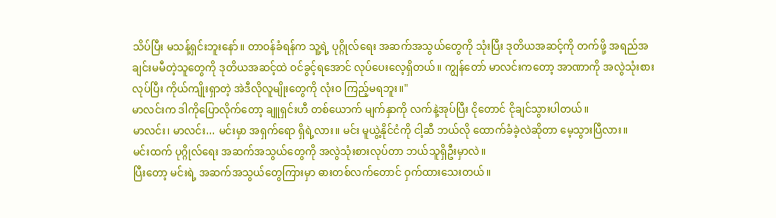သိပ်ပြီး မသန့်ရှင်းဘူးနော်။ တာဝန်ခံရန်က သူ့ရဲ့ ပုဂ္ဂိုလ်ရေး အဆက်အသွယ်တွေကို သုံးပြီး ဒုတိယအဆင့်ကို တက်ဖို့ အရည်အချင်းမမီတဲ့သူတွေကို ဒုတိယအဆင့်ထဲ ဝင်ခွင့်ရအောင် လုပ်ပေးလေ့ရှိတယ်။ ကျွန်တော် မာလင်းကတော့ အာဏာကို အလွဲသုံးစားလုပ်ပြီး ကိုယ်ကျိုးရှာတဲ့ အဲဒီလိုလူမျိုးတွေကို လုံးဝ ကြည့်မရဘူး။"
မာလင်းက ဒါကိုပြောလိုက်တော့ ချူရှင်းဟီ တစ်ယောက် မျက်နှာကို လက်နဲ့အုပ်ပြီး ငိုတောင် ငိုချင်သွားပါတယ်။
မာလင်း၊ မာလင်း... မင်းမှာ အရှက်ရော ရှိရဲ့လား။ မင်း မူယွဲ့နိုင်ငံကို ငါ့ဆီ ဘယ်လို ထောက်ခံခဲ့လဲဆိုတာ မေ့သွားပြီလား။
မင်းထက် ပုဂ္ဂိုလ်ရေး အဆက်အသွယ်တွေကို အလွဲသုံးစားလုပ်တာ ဘယ်သူရှိဦးမှာလဲ။
ပြီးတော့ မင်းရဲ့ အဆက်အသွယ်တွေကြားမှာ ဓားတစ်လက်တောင် ဝှက်ထားသေးတယ်။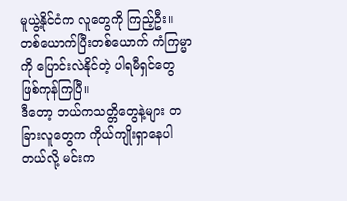မူယွဲ့နိုင်ငံက လူတွေကို ကြည့်ဦး။ တစ်ယောက်ပြီးတစ်ယောက် ကံကြမ္မာကို ပြောင်းလဲနိုင်တဲ့ ပါရမီရှင်တွေ ဖြစ်ကုန်ကြပြီ။
ဒီတော့ ဘယ်ကသတ္တိတွေနဲ့များ တခြားလူတွေက ကိုယ်ကျိုးရှာနေပါတယ်လို့ မင်းက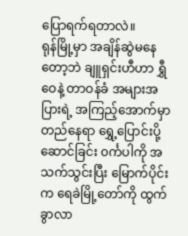ပြောရက်ရတာလဲ။
ရုန်မြို့မှာ အချိန်ဆွဲမနေတော့ဘဲ ချူရှင်းဟီဟာ ရွှီဝေနဲ့ တာဝန်ခံ အများအပြားရဲ့ အကြည့်အောက်မှာ တည်နေရာ ရွှေ့ပြောင်းပို့ဆောင်ခြင်း ၀င်္ကပါကို အသက်သွင်းပြီး မြောက်ပိုင်းက ရေခဲမြို့တော်ကို ထွက်ခွာလာ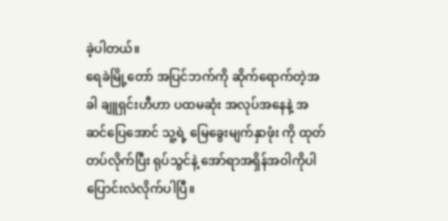ခဲ့ပါတယ်။
ရေခဲမြို့တော် အပြင်ဘက်ကို ဆိုက်ရောက်တဲ့အခါ ချူရှင်းဟီဟာ ပထမဆုံး အလုပ်အနေနဲ့ အဆင်ပြေအောင် သူ့ရဲ့ မြေခွေးမျက်နှာဖုံး ကို ထုတ်တပ်လိုက်ပြီး ရုပ်သွင်နဲ့ အော်ရာအရှိန်အဝါကိုပါ ပြောင်းလဲလိုက်ပါပြီ။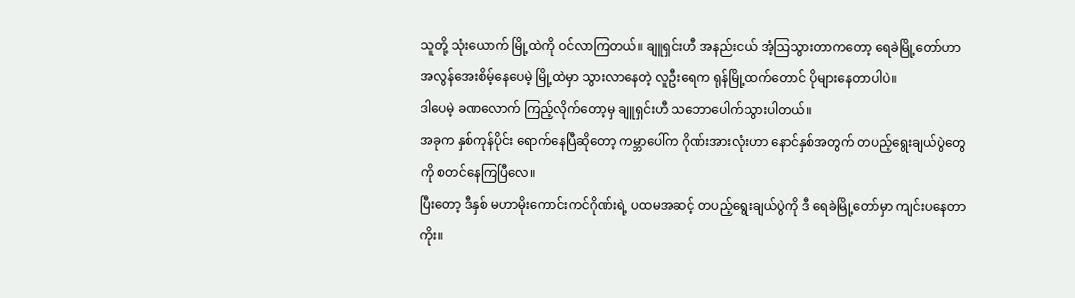သူတို့ သုံးယောက် မြို့ထဲကို ဝင်လာကြတယ်။ ချူရှင်းဟီ အနည်းငယ် အံ့သြသွားတာကတော့ ရေခဲမြို့တော်ဟာ အလွန်အေးစိမ့်နေပေမဲ့ မြို့ထဲမှာ သွားလာနေတဲ့ လူဦးရေက ရုန်မြို့ထက်တောင် ပိုများနေတာပါပဲ။
ဒါပေမဲ့ ခဏလောက် ကြည့်လိုက်တော့မှ ချူရှင်းဟီ သဘောပေါက်သွားပါတယ်။
အခုက နှစ်ကုန်ပိုင်း ရောက်နေပြီဆိုတော့ ကမ္ဘာပေါ်က ဂိုဏ်းအားလုံးဟာ နောင်နှစ်အတွက် တပည့်ရွေးချယ်ပွဲတွေကို စတင်နေကြပြီလေ။
ပြီးတော့ ဒီနှစ် မဟာမိုးကောင်းကင်ဂိုဏ်းရဲ့ ပထမအဆင့် တပည့်ရွေးချယ်ပွဲကို ဒီ ရေခဲမြို့တော်မှာ ကျင်းပနေတာကိုး။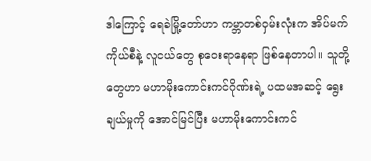ဒါကြောင့် ရေခဲမြို့တော်ဟာ ကမ္ဘာတစ်ဝှမ်းလုံးက အိပ်မက်ကိုယ်စီနဲ့ လူငယ်တွေ စုဝေးရာနေရာ ဖြစ်နေတာပါ။ သူတို့တွေဟာ မဟာမိုးကောင်းကင်ဂိုဏ်းရဲ့ ပထမအဆင့် ရွေးချယ်မှုကို အောင်မြင်ပြီး မဟာမိုးကောင်းကင်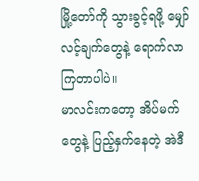မြို့တော်ကို သွားခွင့်ရဖို့ မျှော်လင့်ချက်တွေနဲ့ ရောက်လာကြတာပါပဲ။
မာလင်းကတော့ အိပ်မက်တွေနဲ့ ပြည့်နှက်နေတဲ့ အဲဒီ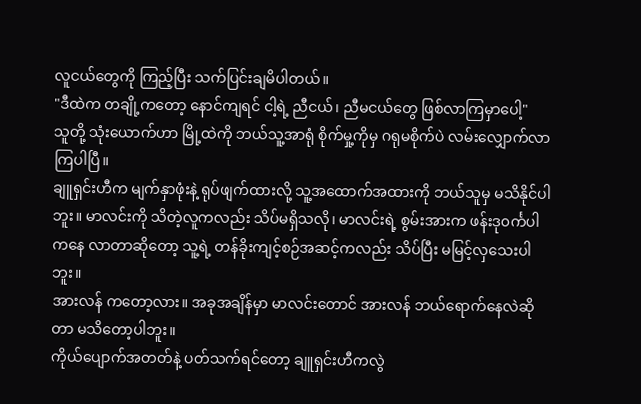လူငယ်တွေကို ကြည့်ပြီး သက်ပြင်းချမိပါတယ်။
"ဒီထဲက တချို့ကတော့ နောင်ကျရင် ငါ့ရဲ့ ညီငယ်၊ ညီမငယ်တွေ ဖြစ်လာကြမှာပေါ့"
သူတို့ သုံးယောက်ဟာ မြို့ထဲကို ဘယ်သူ့အာရုံ စိုက်မှု့ကိုမှ ဂရုမစိုက်ပဲ လမ်းလျှောက်လာကြပါပြီ။
ချူရှင်းဟီက မျက်နှာဖုံးနဲ့ ရုပ်ဖျက်ထားလို့ သူ့အထောက်အထားကို ဘယ်သူမှ မသိနိုင်ပါဘူး။ မာလင်းကို သိတဲ့လူကလည်း သိပ်မရှိသလို၊ မာလင်းရဲ့ စွမ်းအားက ဖန်းဒု၀င်္ကပါကနေ လာတာဆိုတော့ သူ့ရဲ့ တန်ခိုးကျင့်စဉ်အဆင့်ကလည်း သိပ်ပြီး မမြင့်လှသေးပါဘူး။
အားလန် ကတော့လား။ အခုအချိန်မှာ မာလင်းတောင် အားလန် ဘယ်ရောက်နေလဲဆိုတာ မသိတော့ပါဘူး။
ကိုယ်ပျောက်အတတ်နဲ့ ပတ်သက်ရင်တော့ ချူရှင်းဟီကလွဲ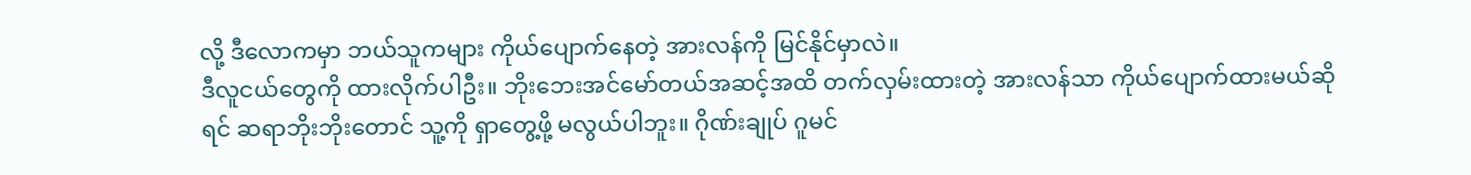လို့ ဒီလောကမှာ ဘယ်သူကများ ကိုယ်ပျောက်နေတဲ့ အားလန်ကို မြင်နိုင်မှာလဲ။
ဒီလူငယ်တွေကို ထားလိုက်ပါဦး။ ဘိုးဘေးအင်မော်တယ်အဆင့်အထိ တက်လှမ်းထားတဲ့ အားလန်သာ ကိုယ်ပျောက်ထားမယ်ဆိုရင် ဆရာဘိုးဘိုးတောင် သူ့ကို ရှာတွေ့ဖို့ မလွယ်ပါဘူး။ ဂိုဏ်းချုပ် ဂူမင်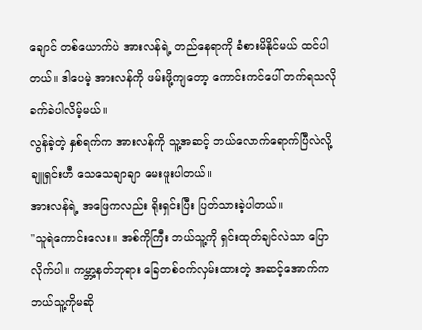ချောင် တစ်ယောက်ပဲ အားလန်ရဲ့ တည်နေရာကို ခံစားမိနိုင်မယ် ထင်ပါတယ်။ ဒါပေမဲ့ အားလန်ကို ဖမ်းဖို့ကျတော့ ကောင်းကင်ပေါ် တက်ရသလို ခက်ခဲပါလိမ့်မယ်။
လွန်ခဲ့တဲ့ နှစ်ရက်က အားလန်ကို သူ့အဆင့် ဘယ်လောက်ရောက်ပြီလဲလို့ ချူရှင်းဟီ သေသေချာချာ မေးဖူးပါတယ်။
အားလန်ရဲ့ အဖြေကလည်း ရိုးရှင်းပြီး ပြတ်သားခဲ့ပါတယ်။
"သူရဲကောင်းလေး။ အစ်ကိုကြီး ဘယ်သူ့ကို ရှင်းထုတ်ချင်လဲသာ ပြောလိုက်ပါ။ ကမ္ဘာ့နတ်ဘုရား ခြေတစ်ဝက်လှမ်းထားတဲ့ အဆင့်အောက်က ဘယ်သူ့ကိုမဆို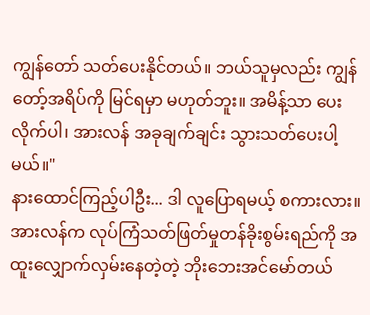ကျွန်တော် သတ်ပေးနိုင်တယ်။ ဘယ်သူမှလည်း ကျွန်တော့်အရိပ်ကို မြင်ရမှာ မဟုတ်ဘူး။ အမိန့်သာ ပေးလိုက်ပါ၊ အားလန် အခုချက်ချင်း သွားသတ်ပေးပါ့မယ်။"
နားထောင်ကြည့်ပါဦး... ဒါ လူပြောရမယ့် စကားလား။
အားလန်က လုပ်ကြံသတ်ဖြတ်မှုတန်ခိုးစွမ်းရည်ကို အထူးလျှောက်လှမ်းနေတဲ့တဲ့ ဘိုးဘေးအင်မော်တယ်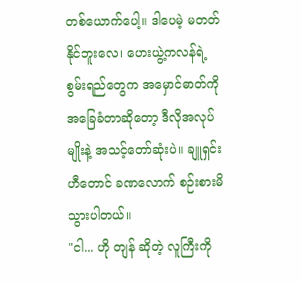တစ်ယောက်ပေါ့။ ဒါပေမဲ့ မတတ်နိုင်ဘူးလေ၊ ဟေးယွဲ့ကလန်ရဲ့ စွမ်းရည်တွေက အမှောင်ဓာတ်ကို အခြေခံတာဆိုတော့ ဒီလိုအလုပ်မျိုးနဲ့ အသင့်တော်ဆုံးပဲ။ ချူရှင်းဟီတောင် ခဏလောက် စဉ်းစားမိသွားပါတယ်။
"ငါ... ဟို တျန် ဆိုတဲ့ လူကြီးကို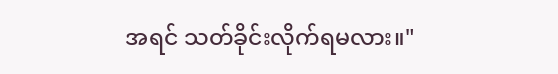အရင် သတ်ခိုင်းလိုက်ရမလား။"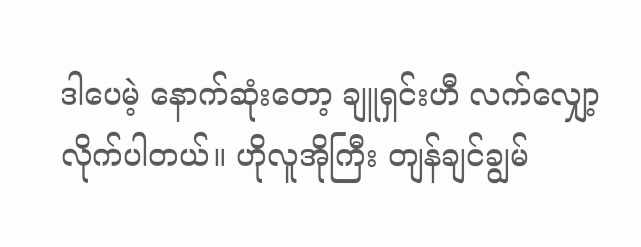ဒါပေမဲ့ နောက်ဆုံးတော့ ချူရှင်းဟီ လက်လျှော့လိုက်ပါတယ်။ ဟိုလူအိုကြီး တျန်ချင်ချွမ်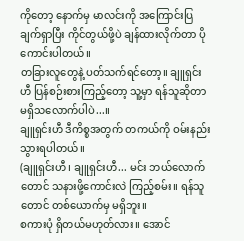ကိုတော့ နောက်မှ မာလင်းကို အကြောင်းပြချက်ရှာပြီး ကိုင်တွယ်ဖို့ပဲ ချန်ထားလိုက်တာ ပိုကောင်းပါတယ်။
တခြားလူတွေနဲ့ ပတ်သက်ရင်တော့။ ချူရှင်းဟီ ပြန်စဉ်းစားကြည့်တော့ သူ့မှာ ရန်သူဆိုတာ မရှိသလောက်ပါပဲ...။
ချူရှင်းဟီ ဒီကိစ္စအတွက် တကယ်ကို ဝမ်းနည်းသွားရပါတယ်။
(ချူရှင်းဟီ၊ ချူရှင်းဟီ... မင်း ဘယ်လောက်တောင် သနားဖို့ကောင်းလဲ ကြည့်စမ်း။ ရန်သူတောင် တစ်ယောက်မှ မရှိဘူး။
စကားပုံ ရှိတယ်မဟုတ်လား။ အောင်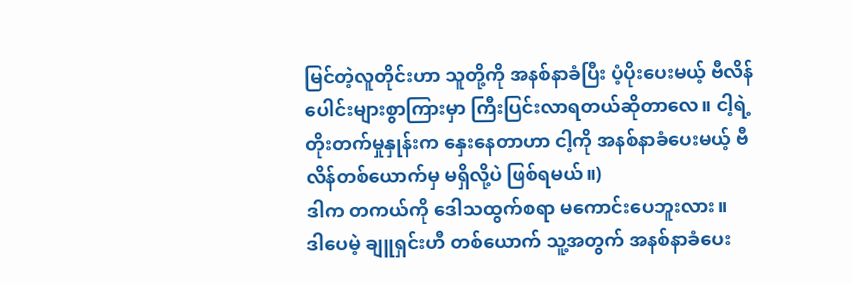မြင်တဲ့လူတိုင်းဟာ သူတို့ကို အနစ်နာခံပြီး ပံ့ပိုးပေးမယ့် ဗီလိန်ပေါင်းများစွာကြားမှာ ကြီးပြင်းလာရတယ်ဆိုတာလေ။ ငါ့ရဲ့ တိုးတက်မှုနှုန်းက နှေးနေတာဟာ ငါ့ကို အနစ်နာခံပေးမယ့် ဗီလိန်တစ်ယောက်မှ မရှိလို့ပဲ ဖြစ်ရမယ်။)
ဒါက တကယ်ကို ဒေါသထွက်စရာ မကောင်းပေဘူးလား။
ဒါပေမဲ့ ချူရှင်းဟီ တစ်ယောက် သူ့အတွက် အနစ်နာခံပေး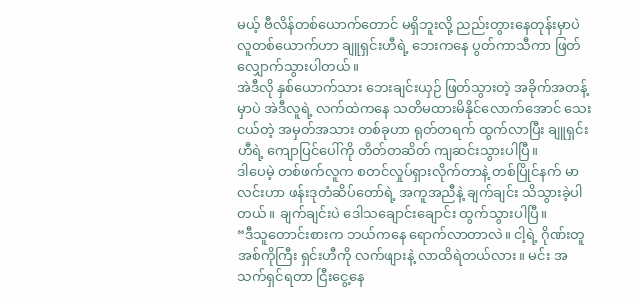မယ့် ဗီလိန်တစ်ယောက်တောင် မရှိဘူးလို့ ညည်းတွားနေတုန်းမှာပဲ လူတစ်ယောက်ဟာ ချူရှင်းဟီရဲ့ ဘေးကနေ ပွတ်ကာသီကာ ဖြတ်လျှောက်သွားပါတယ်။
အဲဒီလို နှစ်ယောက်သား ဘေးချင်းယှဉ် ဖြတ်သွားတဲ့ အခိုက်အတန့်မှာပဲ အဲဒီလူရဲ့ လက်ထဲကနေ သတိမထားမိနိုင်လောက်အောင် သေးငယ်တဲ့ အမှတ်အသား တစ်ခုဟာ ရုတ်တရက် ထွက်လာပြီး ချူရှင်းဟီရဲ့ ကျောပြင်ပေါ်ကို တိတ်တဆိတ် ကျဆင်းသွားပါပြီ။
ဒါပေမဲ့ တစ်ဖက်လူက စတင်လှုပ်ရှားလိုက်တာနဲ့ တစ်ပြိုင်နက် မာလင်းဟာ ဖန်းဒုတံဆိပ်တော်ရဲ့ အကူအညီနဲ့ ချက်ချင်း သိသွားခဲ့ပါတယ်။ ချက်ချင်းပဲ ဒေါသချောင်းချောင်း ထွက်သွားပါပြီ။
“ဒီသူတောင်းစားက ဘယ်ကနေ ရောက်လာတာလဲ။ ငါ့ရဲ့ ဂိုဏ်းတူအစ်ကိုကြီး ရှင်းဟီကို လက်ဖျားနဲ့ လာထိရဲတယ်လား။ မင်း အသက်ရှင်ရတာ ငြီးငွေ့နေ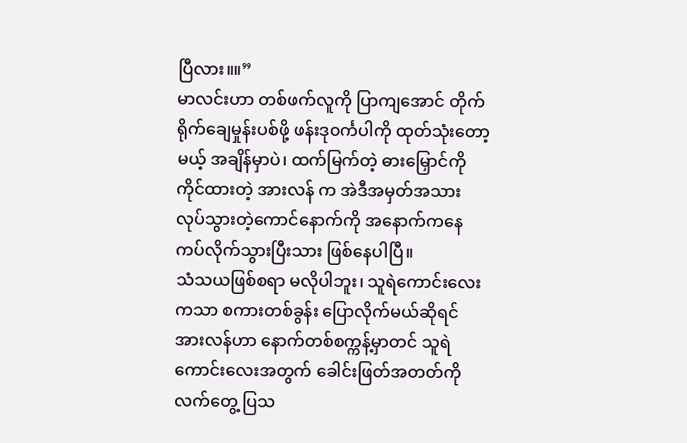ပြီလား။။”
မာလင်းဟာ တစ်ဖက်လူကို ပြာကျအောင် တိုက်ရိုက်ချေမှုန်းပစ်ဖို့ ဖန်းဒု၀င်္ကပါကို ထုတ်သုံးတော့မယ့် အချိန်မှာပဲ၊ ထက်မြက်တဲ့ ဓားမြှောင်ကို ကိုင်ထားတဲ့ အားလန် က အဲဒီအမှတ်အသား လုပ်သွားတဲ့ကောင်နောက်ကို အနောက်ကနေ ကပ်လိုက်သွားပြီးသား ဖြစ်နေပါပြီ။
သံသယဖြစ်စရာ မလိုပါဘူး၊ သူရဲကောင်းလေးကသာ စကားတစ်ခွန်း ပြောလိုက်မယ်ဆိုရင် အားလန်ဟာ နောက်တစ်စက္ကန့်မှာတင် သူရဲကောင်းလေးအတွက် ခေါင်းဖြတ်အတတ်ကို လက်တွေ့ ပြသ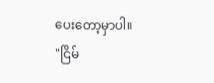ပေးတော့မှာပါ။
"ငြိမ်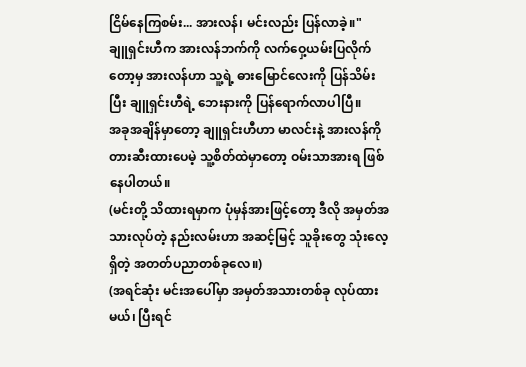ငြိမ်နေကြစမ်း... အားလန်၊ မင်းလည်း ပြန်လာခဲ့။"
ချူရှင်းဟီက အားလန်ဘက်ကို လက်ဝှေ့ယမ်းပြလိုက်တော့မှ အားလန်ဟာ သူ့ရဲ့ ဓားမြောင်လေးကို ပြန်သိမ်းပြီး ချူရှင်းဟီရဲ့ ဘေးနားကို ပြန်ရောက်လာပါပြီ။
အခုအချိန်မှာတော့ ချူရှင်းဟီဟာ မာလင်းနဲ့ အားလန်ကို တားဆီးထားပေမဲ့ သူ့စိတ်ထဲမှာတော့ ဝမ်းသာအားရ ဖြစ်နေပါတယ်။
(မင်းတို့ သိထားရမှာက ပုံမှန်အားဖြင့်တော့ ဒီလို အမှတ်အသားလုပ်တဲ့ နည်းလမ်းဟာ အဆင့်မြင့် သူခိုးတွေ သုံးလေ့ရှိတဲ့ အတတ်ပညာတစ်ခုလေ။)
(အရင်ဆုံး မင်းအပေါ်မှာ အမှတ်အသားတစ်ခု လုပ်ထားမယ်၊ ပြီးရင်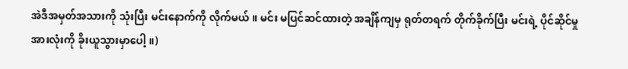အဲဒီအမှတ်အသားကို သုံးပြီး မင်းနောက်ကို လိုက်မယ်။ မင်း မပြင်ဆင်ထားတဲ့ အချိန်ကျမှ ရုတ်တရက် တိုက်ခိုက်ပြီး မင်းရဲ့ ပိုင်ဆိုင်မှုအားလုံးကို ခိုးယူသွားမှာပေါ့။)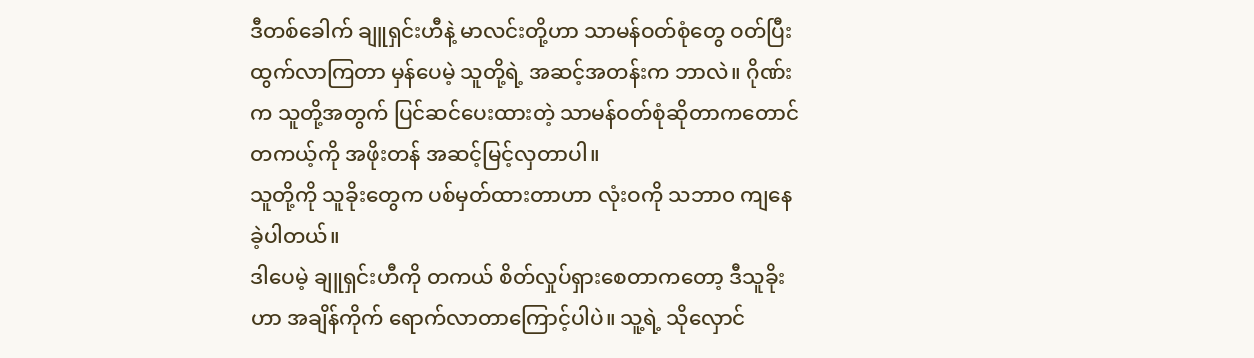ဒီတစ်ခေါက် ချူရှင်းဟီနဲ့ မာလင်းတို့ဟာ သာမန်ဝတ်စုံတွေ ဝတ်ပြီး ထွက်လာကြတာ မှန်ပေမဲ့ သူတို့ရဲ့ အဆင့်အတန်းက ဘာလဲ။ ဂိုဏ်းက သူတို့အတွက် ပြင်ဆင်ပေးထားတဲ့ သာမန်ဝတ်စုံဆိုတာကတောင် တကယ့်ကို အဖိုးတန် အဆင့်မြင့်လှတာပါ။
သူတို့ကို သူခိုးတွေက ပစ်မှတ်ထားတာဟာ လုံးဝကို သဘာ၀ ကျနေခဲ့ပါတယ်။
ဒါပေမဲ့ ချူရှင်းဟီကို တကယ် စိတ်လှုပ်ရှားစေတာကတော့ ဒီသူခိုးဟာ အချိန်ကိုက် ရောက်လာတာကြောင့်ပါပဲ။ သူ့ရဲ့ သိုလှောင်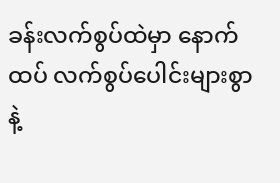ခန်းလက်စွပ်ထဲမှာ နောက်ထပ် လက်စွပ်ပေါင်းများစွာနဲ့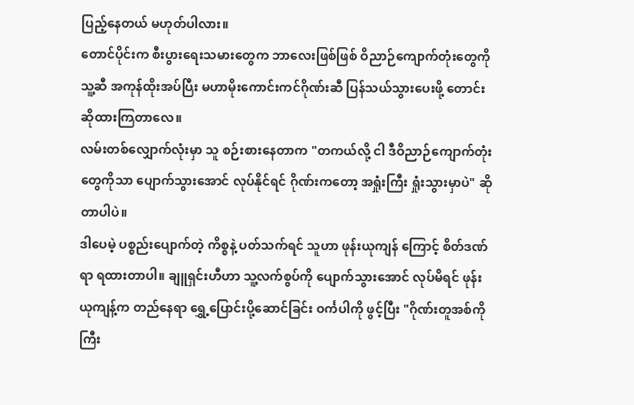ပြည့်နေတယ် မဟုတ်ပါလား။
တောင်ပိုင်းက စီးပွားရေးသမားတွေက ဘာလေးဖြစ်ဖြစ် ဝိညာဉ်ကျောက်တုံးတွေကို သူ့ဆီ အကုန်ထိုးအပ်ပြီး မဟာမိုးကောင်းကင်ဂိုဏ်းဆီ ပြန်သယ်သွားပေးဖို့ တောင်းဆိုထားကြတာလေ။
လမ်းတစ်လျှောက်လုံးမှာ သူ စဉ်းစားနေတာက "တကယ်လို့ ငါ ဒီဝိညာဉ်ကျောက်တုံးတွေကိုသာ ပျောက်သွားအောင် လုပ်နိုင်ရင် ဂိုဏ်းကတော့ အရှုံးကြီး ရှုံးသွားမှာပဲ" ဆိုတာပါပဲ။
ဒါပေမဲ့ ပစ္စည်းပျောက်တဲ့ ကိစ္စနဲ့ ပတ်သက်ရင် သူဟာ ဖုန်းယုကျန် ကြောင့် စိတ်ဒဏ်ရာ ရထားတာပါ။ ချူရှင်းဟီဟာ သူ့လက်စွပ်ကို ပျောက်သွားအောင် လုပ်မိရင် ဖုန်းယုကျန့်က တည်နေရာ ရွှေ့ပြောင်းပို့ဆောင်ခြင်း ဝင်္ကပါကို ဖွင့်ပြီး "ဂိုဏ်းတူအစ်ကိုကြီး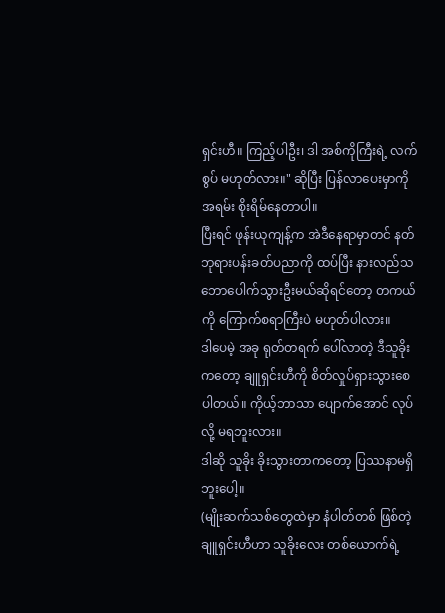ရှင်းဟီ။ ကြည့်ပါဦး၊ ဒါ အစ်ကိုကြီးရဲ့ လက်စွပ် မဟုတ်လား။" ဆိုပြီး ပြန်လာပေးမှာကို အရမ်း စိုးရိမ်နေတာပါ။
ပြီးရင် ဖုန်းယုကျန့်က အဲဒီနေရာမှာတင် နတ်ဘုရားပန်းခတ်ပညာကို ထပ်ပြီး နားလည်သဘောပေါက်သွားဦးမယ်ဆိုရင်တော့ တကယ်ကို ကြောက်စရာကြီးပဲ မဟုတ်ပါလား။
ဒါပေမဲ့ အခု ရုတ်တရက် ပေါ်လာတဲ့ ဒီသူခိုးကတော့ ချူရှင်းဟီကို စိတ်လှုပ်ရှားသွားစေပါတယ်။ ကိုယ့်ဘာသာ ပျောက်အောင် လုပ်လို့ မရဘူးလား။
ဒါဆို သူခိုး ခိုးသွားတာကတော့ ပြဿနာမရှိဘူးပေါ့။
(မျိုးဆက်သစ်တွေထဲမှာ နံပါတ်တစ် ဖြစ်တဲ့ ချူရှင်းဟီဟာ သူခိုးလေး တစ်ယောက်ရဲ့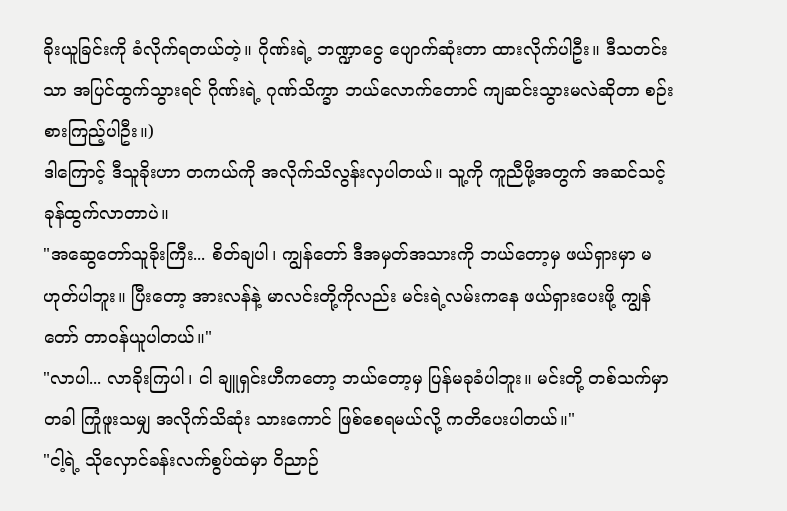ခိုးယူခြင်းကို ခံလိုက်ရတယ်တဲ့။ ဂိုဏ်းရဲ့ ဘဏ္ဍာငွေ ပျောက်ဆုံးတာ ထားလိုက်ပါဦး။ ဒီသတင်းသာ အပြင်ထွက်သွားရင် ဂိုဏ်းရဲ့ ဂုဏ်သိက္ခာ ဘယ်လောက်တောင် ကျဆင်းသွားမလဲဆိုတာ စဉ်းစားကြည့်ပါဦး။)
ဒါကြောင့် ဒီသူခိုးဟာ တကယ်ကို အလိုက်သိလွန်းလှပါတယ်။ သူ့ကို ကူညီဖို့အတွက် အဆင်သင့် ခုန်ထွက်လာတာပဲ။
"အဆွေတော်သူခိုးကြီး... စိတ်ချပါ၊ ကျွန်တော် ဒီအမှတ်အသားကို ဘယ်တော့မှ ဖယ်ရှားမှာ မဟုတ်ပါဘူး။ ပြီးတော့ အားလန်နဲ့ မာလင်းတို့ကိုလည်း မင်းရဲ့လမ်းကနေ ဖယ်ရှားပေးဖို့ ကျွန်တော် တာဝန်ယူပါတယ်။"
"လာပါ... လာခိုးကြပါ၊ ငါ ချူရှင်းဟီကတော့ ဘယ်တော့မှ ပြန်မခုခံပါဘူး။ မင်းတို့ တစ်သက်မှာ တခါ ကြုံဖူးသမျှ အလိုက်သိဆုံး သားကောင် ဖြစ်စေရမယ်လို့ ကတိပေးပါတယ်။"
"ငါ့ရဲ့ သိုလှောင်ခန်းလက်စွပ်ထဲမှာ ဝိညာဉ်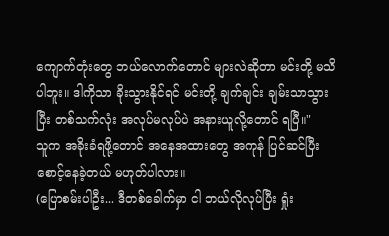ကျောက်တုံးတွေ ဘယ်လောက်တောင် များလဲဆိုတာ မင်းတို့ မသိပါဘူး။ ဒါကိုသာ ခိုးသွားနိုင်ရင် မင်းတို့ ချက်ချင်း ချမ်းသာသွားပြီး တစ်သက်လုံး အလုပ်မလုပ်ပဲ အနားယူလို့တောင် ရပြီ။"
သူက အခိုးခံရဖို့တောင် အနေအထားတွေ အကုန် ပြင်ဆင်ပြီး စောင့်နေခဲ့တယ် မဟုတ်ပါလား။
(ပြောစမ်းပါဦး... ဒီတစ်ခေါက်မှာ ငါ ဘယ်လိုလုပ်ပြီး ရှုံး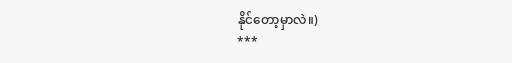နိုင်တော့မှာလဲ။)
***